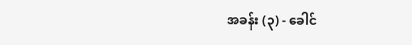အခန်း (၃) - ခေါင်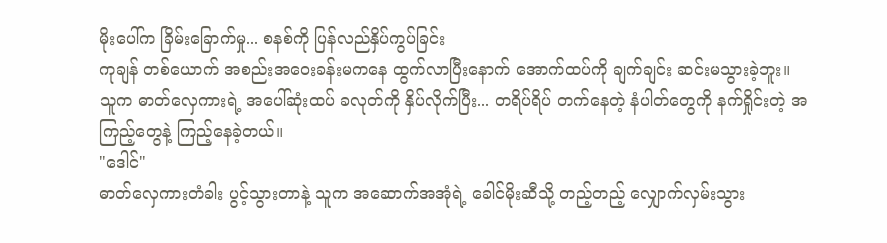မိုးပေါ်က ခြိမ်းခြောက်မှု... စနစ်ကို ပြန်လည်နှိပ်ကွပ်ခြင်း
ကုချန် တစ်ယောက် အစည်းအဝေးခန်းမကနေ ထွက်လာပြီးနောက် အောက်ထပ်ကို ချက်ချင်း ဆင်းမသွားခဲ့ဘူး။
သူက ဓာတ်လှေကားရဲ့ အပေါ်ဆုံးထပ် ခလုတ်ကို နှိပ်လိုက်ပြီး... တရိပ်ရိပ် တက်နေတဲ့ နံပါတ်တွေကို နက်ရှိုင်းတဲ့ အကြည့်တွေနဲ့ ကြည့်နေခဲ့တယ်။
"ဒေါင်"
ဓာတ်လှေကားတံခါး ပွင့်သွားတာနဲ့ သူက အဆောက်အအုံရဲ့ ခေါင်မိုးဆီသို့ တည့်တည့် လျှောက်လှမ်းသွား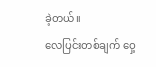ခဲ့တယ်။
လေပြင်းတစ်ချက် ဝှေ့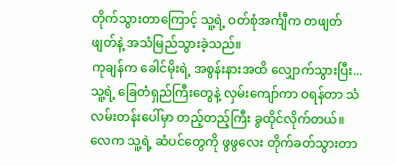တိုက်သွားတာကြောင့် သူ့ရဲ့ ဝတ်စုံအင်္ကျီက တဖျတ်ဖျတ်နဲ့ အသံမြည်သွားခဲ့သည်။
ကုချန်က ခေါင်မိုးရဲ့ အစွန်းနားအထိ လျှောက်သွားပြီး... သူ့ရဲ့ ခြေတံရှည်ကြီးတွေနဲ့ လှမ်းကျော်ကာ ဝရန်တာ သံလမ်းတန်းပေါ်မှာ တည့်တည့်ကြီး ခွထိုင်လိုက်တယ်။
လေက သူ့ရဲ့ ဆံပင်တွေကို ဖွဖွလေး တိုက်ခတ်သွားတာ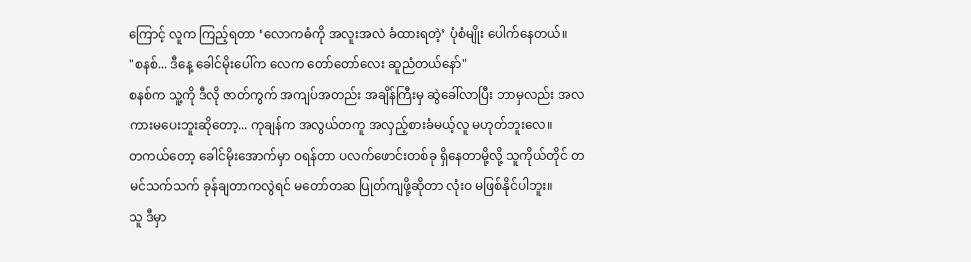ကြောင့် လူက ကြည့်ရတာ ‘လောကဓံကို အလူးအလဲ ခံထားရတဲ့’ ပုံစံမျိုး ပေါက်နေတယ်။
"စနစ်... ဒီနေ့ ခေါင်မိုးပေါ်က လေက တော်တော်လေး ဆူညံတယ်နော်"
စနစ်က သူ့ကို ဒီလို ဇာတ်ကွက် အကျပ်အတည်း အချိန်ကြီးမှ ဆွဲခေါ်လာပြီး ဘာမှလည်း အလကားမပေးဘူးဆိုတော့... ကုချန်က အလွယ်တကူ အလှည့်စားခံမယ့်လူ မဟုတ်ဘူးလေ။
တကယ်တော့ ခေါင်မိုးအောက်မှာ ဝရန်တာ ပလက်ဖောင်းတစ်ခု ရှိနေတာမို့လို့ သူကိုယ်တိုင် တမင်သက်သက် ခုန်ချတာကလွဲရင် မတော်တဆ ပြုတ်ကျဖို့ဆိုတာ လုံးဝ မဖြစ်နိုင်ပါဘူး။
သူ ဒီမှာ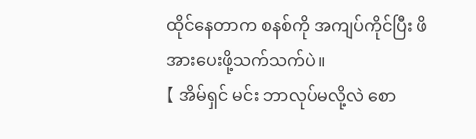ထိုင်နေတာက စနစ်ကို အကျပ်ကိုင်ပြီး ဖိအားပေးဖို့သက်သက်ပဲ။
【 အိမ်ရှင် မင်း ဘာလုပ်မလို့လဲ စော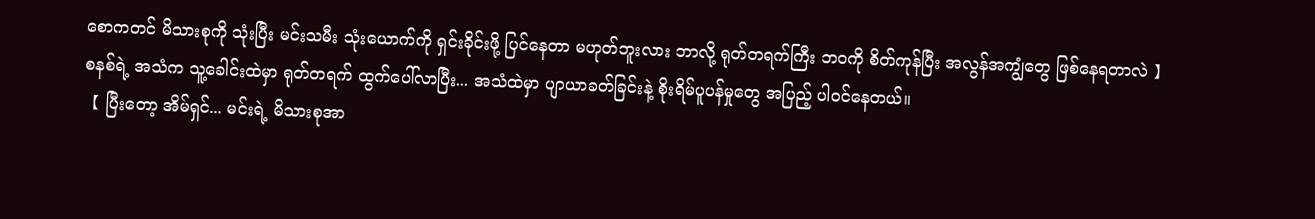စောကတင် မိသားစုကို သုံးပြီး မင်းသမီး သုံးယောက်ကို ရှင်းခိုင်းဖို့ ပြင်နေတာ မဟုတ်ဘူးလား ဘာလို့ ရုတ်တရက်ကြီး ဘဝကို စိတ်ကုန်ပြီး အလွန်အကျွံတွေ ဖြစ်နေရတာလဲ 】
စနစ်ရဲ့ အသံက သူ့ခေါင်းထဲမှာ ရုတ်တရက် ထွက်ပေါ်လာပြီး... အသံထဲမှာ ပျာယာခတ်ခြင်းနဲ့ စိုးရိမ်ပူပန်မှုတွေ အပြည့် ပါဝင်နေတယ်။
【 ပြီးတော့ အိမ်ရှင်... မင်းရဲ့ မိသားစုအာ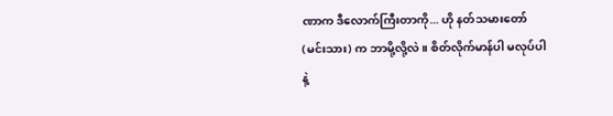ဏာက ဒီလောက်ကြီးတာကို... ဟို နတ်သမားတော် (မင်းသား) က ဘာမို့လို့လဲ။ စိတ်လိုက်မာန်ပါ မလုပ်ပါနဲ့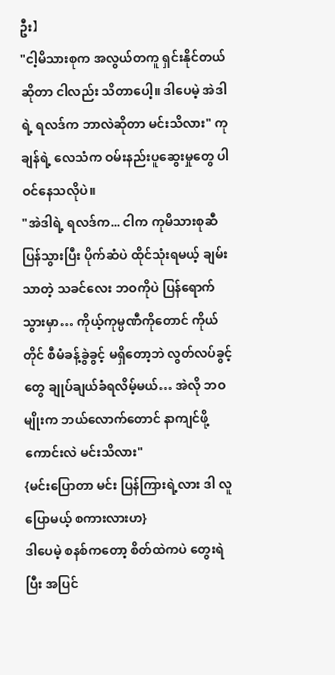ဦး】
"ငါ့မိသားစုက အလွယ်တကူ ရှင်းနိုင်တယ်ဆိုတာ ငါလည်း သိတာပေါ့။ ဒါပေမဲ့ အဲဒါရဲ့ ရလဒ်က ဘာလဲဆိုတာ မင်းသိလား" ကုချန်ရဲ့ လေသံက ဝမ်းနည်းပူဆွေးမှုတွေ ပါဝင်နေသလိုပဲ။
"အဲဒါရဲ့ ရလဒ်က... ငါက ကုမိသားစုဆီ ပြန်သွားပြီး ပိုက်ဆံပဲ ထိုင်သုံးရမယ့် ချမ်းသာတဲ့ သခင်လေး ဘဝကိုပဲ ပြန်ရောက်သွားမှာ… ကိုယ့်ကုမ္ပဏီကိုတောင် ကိုယ်တိုင် စီမံခန့်ခွဲခွင့် မရှိတော့ဘဲ လွတ်လပ်ခွင့်တွေ ချုပ်ချယ်ခံရလိမ့်မယ်… အဲလို ဘဝမျိုးက ဘယ်လောက်တောင် နာကျင်ဖို့ကောင်းလဲ မင်းသိလား"
{မင်းပြောတာ မင်း ပြန်ကြားရဲ့လား ဒါ လူပြောမယ့် စကားလားဟ}
ဒါပေမဲ့ စနစ်ကတော့ စိတ်ထဲကပဲ တွေးရဲပြီး အပြင်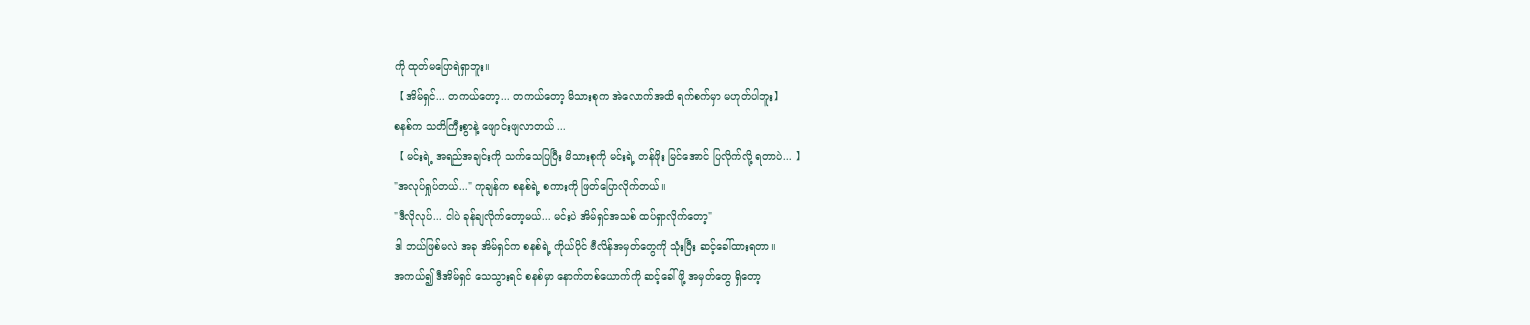ကို ထုတ်မပြောရဲရှာဘူး။
【 အိမ်ရှင်... တကယ်တော့... တကယ်တော့ မိသားစုက အဲလောက်အထိ ရက်စက်မှာ မဟုတ်ပါဘူး】
စနစ်က သတိကြီးစွာနဲ့ ဖျောင်းဖျလာတယ် ...
【 မင်းရဲ့ အရည်အချင်းကို သက်သေပြပြီး မိသားစုကို မင်းရဲ့ တန်ဖိုး မြင်အောင် ပြလိုက်လို့ ရတာပဲ... 】
"အလုပ်ရှုပ်တယ်..." ကုချန်က စနစ်ရဲ့ စကားကို ဖြတ်ပြောလိုက်တယ်။
"ဒီလိုလုပ်... ငါပဲ ခုန်ချလိုက်တော့မယ်... မင်းပဲ အိမ်ရှင်အသစ် ထပ်ရှာလိုက်တော့"
ဒါ ဘယ်ဖြစ်မလဲ အခု အိမ်ရှင်က စနစ်ရဲ့ ကိုယ်ပိုင် ဗီလိန်အမှတ်တွေကို သုံးပြီး ဆင့်ခေါ်ထားရတာ။
အကယ်၍ ဒီအိမ်ရှင် သေသွားရင် စနစ်မှာ နောက်တစ်ယောက်ကို ဆင့်ခေါ်ဖို့ အမှတ်တွေ ရှိတော့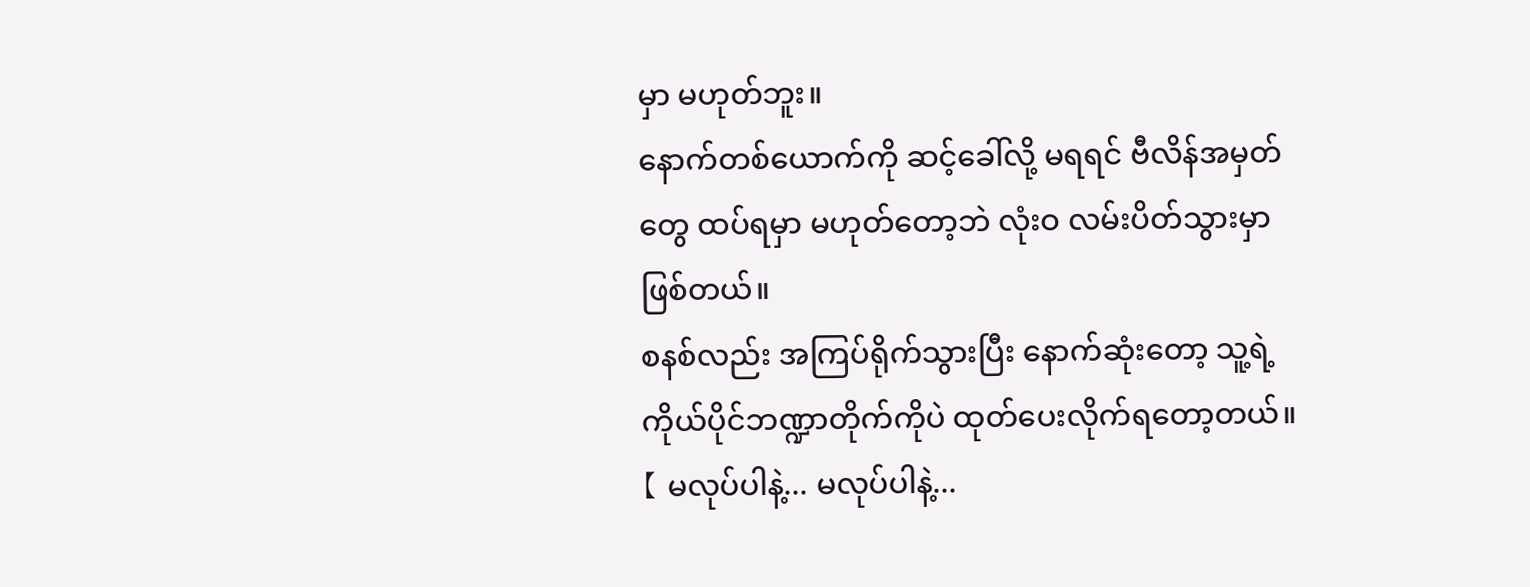မှာ မဟုတ်ဘူး။
နောက်တစ်ယောက်ကို ဆင့်ခေါ်လို့ မရရင် ဗီလိန်အမှတ်တွေ ထပ်ရမှာ မဟုတ်တော့ဘဲ လုံးဝ လမ်းပိတ်သွားမှာ ဖြစ်တယ်။
စနစ်လည်း အကြပ်ရိုက်သွားပြီး နောက်ဆုံးတော့ သူ့ရဲ့ ကိုယ်ပိုင်ဘဏ္ဍာတိုက်ကိုပဲ ထုတ်ပေးလိုက်ရတော့တယ်။
【 မလုပ်ပါနဲ့... မလုပ်ပါနဲ့...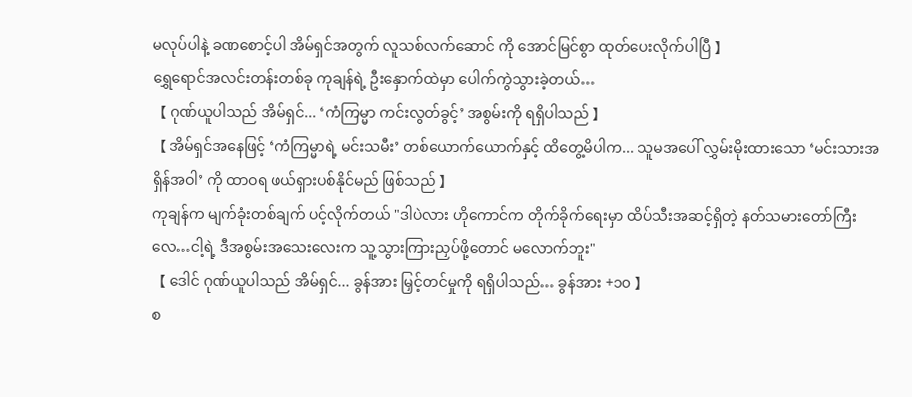မလုပ်ပါနဲ့ ခဏစောင့်ပါ အိမ်ရှင်အတွက် လူသစ်လက်ဆောင် ကို အောင်မြင်စွာ ထုတ်ပေးလိုက်ပါပြီ 】
ရွှေရောင်အလင်းတန်းတစ်ခု ကုချန်ရဲ့ ဦးနှောက်ထဲမှာ ပေါက်ကွဲသွားခဲ့တယ်…
【 ဂုဏ်ယူပါသည် အိမ်ရှင်... ‘ကံကြမ္မာ ကင်းလွတ်ခွင့်’ အစွမ်းကို ရရှိပါသည် 】
【 အိမ်ရှင်အနေဖြင့် ‘ကံကြမ္မာရဲ့ မင်းသမီး’ တစ်ယောက်ယောက်နှင့် ထိတွေ့မိပါက... သူမအပေါ် လွှမ်းမိုးထားသော ‘မင်းသားအရှိန်အဝါ’ ကို ထာဝရ ဖယ်ရှားပစ်နိုင်မည် ဖြစ်သည် 】
ကုချန်က မျက်ခုံးတစ်ချက် ပင့်လိုက်တယ် "ဒါပဲလား ဟိုကောင်က တိုက်ခိုက်ရေးမှာ ထိပ်သီးအဆင့်ရှိတဲ့ နတ်သမားတော်ကြီးလေ…ငါ့ရဲ့ ဒီအစွမ်းအသေးလေးက သူ့သွားကြားညှပ်ဖို့တောင် မလောက်ဘူး"
【 ဒေါင် ဂုဏ်ယူပါသည် အိမ်ရှင်... ခွန်အား မြှင့်တင်မှုကို ရရှိပါသည်… ခွန်အား +၁၀ 】
စ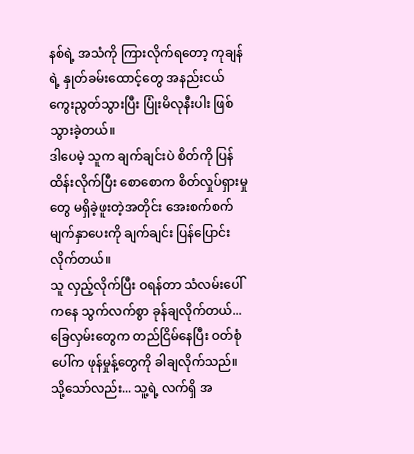နစ်ရဲ့ အသံကို ကြားလိုက်ရတော့ ကုချန်ရဲ့ နှုတ်ခမ်းထောင့်တွေ အနည်းငယ် ကွေးညွတ်သွားပြီး ပြုံးမိလုနီးပါး ဖြစ်သွားခဲ့တယ်။
ဒါပေမဲ့ သူက ချက်ချင်းပဲ စိတ်ကို ပြန်ထိန်းလိုက်ပြီး စောစောက စိတ်လှုပ်ရှားမှုတွေ မရှိခဲ့ဖူးတဲ့အတိုင်း အေးစက်စက် မျက်နှာပေးကို ချက်ချင်း ပြန်ပြောင်းလိုက်တယ်။
သူ လှည့်လိုက်ပြီး ဝရန်တာ သံလမ်းပေါ်ကနေ သွက်လက်စွာ ခုန်ချလိုက်တယ်... ခြေလှမ်းတွေက တည်ငြိမ်နေပြီး ဝတ်စုံပေါ်က ဖုန်မှုန့်တွေကို ခါချလိုက်သည်။
သို့သော်လည်း... သူ့ရဲ့ လက်ရှိ အ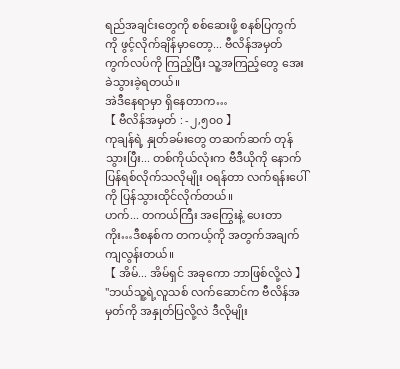ရည်အချင်းတွေကို စစ်ဆေးဖို့ စနစ်ပြကွက်ကို ဖွင့်လိုက်ချိန်မှာတော့... ဗီလိန်အမှတ် ကွက်လပ်ကို ကြည့်ပြီး သူ့အကြည့်တွေ အေးခဲသွားခဲ့ရတယ်။
အဲဒီနေရာမှာ ရှိနေတာက…
【 ဗီလိန်အမှတ် : -၂,၅၀၀ 】
ကုချန်ရဲ့ နှုတ်ခမ်းတွေ တဆက်ဆက် တုန်သွားပြီး... တစ်ကိုယ်လုံးက ဗီဒီယိုကို နောက်ပြန်ရစ်လိုက်သလိုမျိုး ဝရန်တာ လက်ရန်းပေါ်ကို ပြန်သွားထိုင်လိုက်တယ်။
ဟက်... တကယ်ကြီး အကြွေးနဲ့ ပေးတာကိုး…ဒီစနစ်က တကယ့်ကို အတွက်အချက် ကျလွန်းတယ်။
【 အိမ်... အိမ်ရှင် အခုကော ဘာဖြစ်လို့လဲ 】
"ဘယ်သူ့ရဲ့လူသစ် လက်ဆောင်က ဗီလိန်အမှတ်ကို အနှုတ်ပြလို့လဲ ဒီလိုမျိုး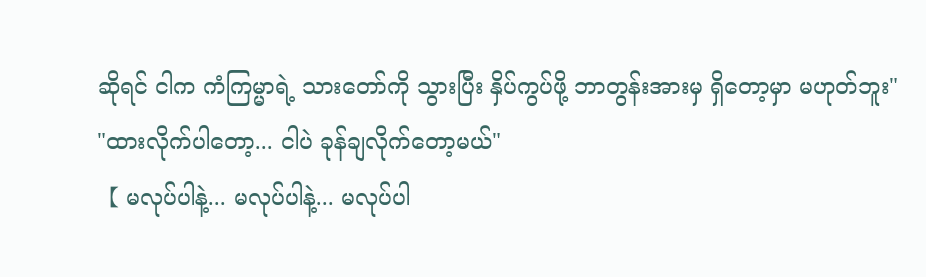ဆိုရင် ငါက ကံကြမ္မာရဲ့ သားတော်ကို သွားပြီး နှိပ်ကွပ်ဖို့ ဘာတွန်းအားမှ ရှိတော့မှာ မဟုတ်ဘူး"
"ထားလိုက်ပါတော့... ငါပဲ ခုန်ချလိုက်တော့မယ်"
【 မလုပ်ပါနဲ့... မလုပ်ပါနဲ့... မလုပ်ပါ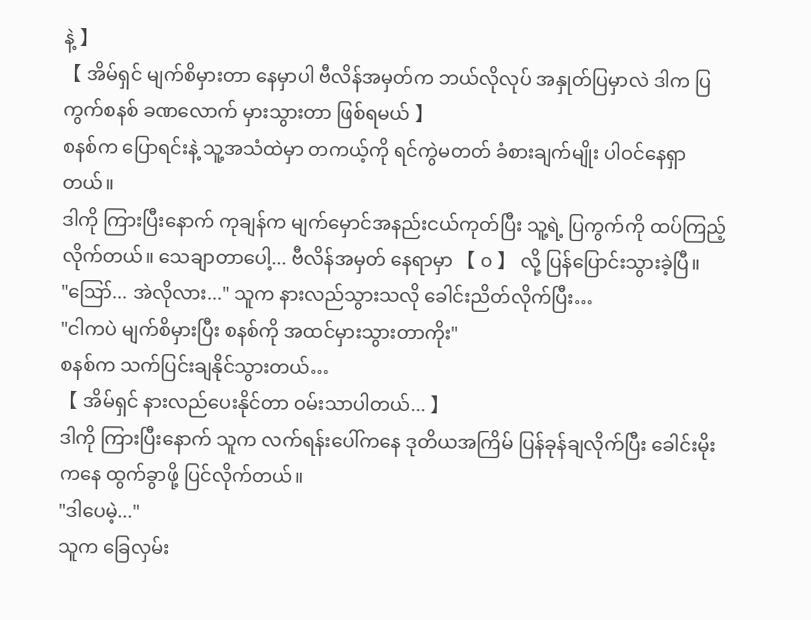နဲ့ 】
【 အိမ်ရှင် မျက်စိမှားတာ နေမှာပါ ဗီလိန်အမှတ်က ဘယ်လိုလုပ် အနှုတ်ပြမှာလဲ ဒါက ပြကွက်စနစ် ခဏလောက် မှားသွားတာ ဖြစ်ရမယ် 】
စနစ်က ပြောရင်းနဲ့ သူ့အသံထဲမှာ တကယ့်ကို ရင်ကွဲမတတ် ခံစားချက်မျိုး ပါဝင်နေရှာတယ်။
ဒါကို ကြားပြီးနောက် ကုချန်က မျက်မှောင်အနည်းငယ်ကုတ်ပြီး သူ့ရဲ့ ပြကွက်ကို ထပ်ကြည့်လိုက်တယ်။ သေချာတာပေါ့... ဗီလိန်အမှတ် နေရာမှာ 【 ၀ 】 လို့ ပြန်ပြောင်းသွားခဲ့ပြီ။
"ဪ... အဲလိုလား..." သူက နားလည်သွားသလို ခေါင်းညိတ်လိုက်ပြီး…
"ငါကပဲ မျက်စိမှားပြီး စနစ်ကို အထင်မှားသွားတာကိုး"
စနစ်က သက်ပြင်းချနိုင်သွားတယ်…
【 အိမ်ရှင် နားလည်ပေးနိုင်တာ ဝမ်းသာပါတယ်... 】
ဒါကို ကြားပြီးနောက် သူက လက်ရန်းပေါ်ကနေ ဒုတိယအကြိမ် ပြန်ခုန်ချလိုက်ပြီး ခေါင်းမိုးကနေ ထွက်ခွာဖို့ ပြင်လိုက်တယ်။
"ဒါပေမဲ့..."
သူက ခြေလှမ်း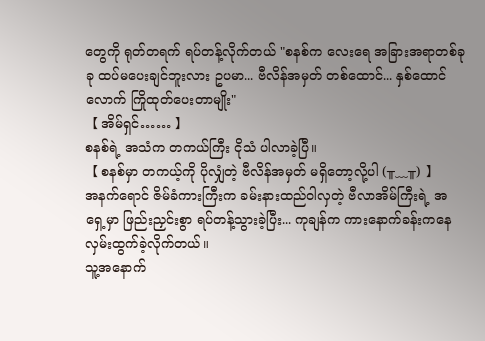တွေကို ရုတ်တရက် ရပ်တန့်လိုက်တယ် "စနစ်က လေးရေ အခြားအရာတစ်ခုခု ထပ်မပေးချင်ဘူးလား ဥပမာ... ဗီလိန်အမှတ် တစ်ထောင်... နှစ်ထောင်လောက် ကြိုထုတ်ပေးတာမျိုး"
【 အိမ်ရှင်…… 】
စနစ်ရဲ့ အသံက တကယ်ကြီး ငိုသံ ပါလာခဲ့ပြီ။
【 စနစ်မှာ တကယ့်ကို ပိုလျှံတဲ့ ဗီလိန်အမှတ် မရှိတော့လို့ပါ (╥﹏╥) 】
အနက်ရောင် ဇိမ်ခံကားကြီးက ခမ်းနားထည်ဝါလှတဲ့ ဗီလာအိမ်ကြီးရဲ့ အရှေ့မှာ ဖြည်းညှင်းစွာ ရပ်တန့်သွားခဲ့ပြီး... ကုချန်က ကားနောက်ခန်းကနေ လှမ်းထွက်ခဲ့လိုက်တယ်။
သူ့အနောက်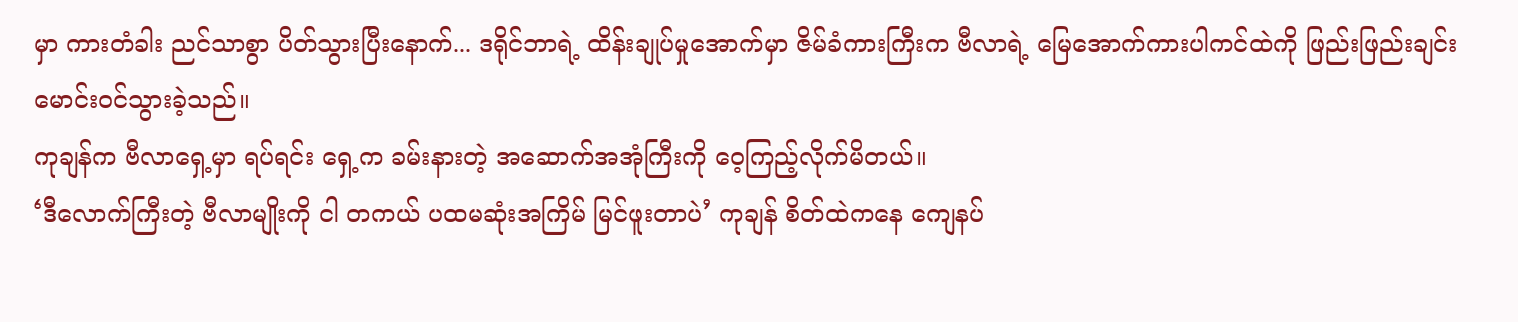မှာ ကားတံခါး ညင်သာစွာ ပိတ်သွားပြီးနောက်... ဒရိုင်ဘာရဲ့ ထိန်းချုပ်မှုအောက်မှာ ဇိမ်ခံကားကြီးက ဗီလာရဲ့ မြေအောက်ကားပါကင်ထဲကို ဖြည်းဖြည်းချင်း မောင်းဝင်သွားခဲ့သည်။
ကုချန်က ဗီလာရှေ့မှာ ရပ်ရင်း ရှေ့က ခမ်းနားတဲ့ အဆောက်အအုံကြီးကို ဝေ့ကြည့်လိုက်မိတယ်။
‘ဒီလောက်ကြီးတဲ့ ဗီလာမျိုးကို ငါ တကယ် ပထမဆုံးအကြိမ် မြင်ဖူးတာပဲ’ ကုချန် စိတ်ထဲကနေ ကျေနပ်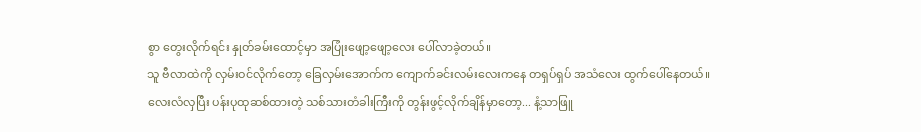စွာ တွေးလိုက်ရင်း နှုတ်ခမ်းထောင့်မှာ အပြုံးဖျော့ဖျော့လေး ပေါ်လာခဲ့တယ်။
သူ ဗီလာထဲကို လှမ်းဝင်လိုက်တော့ ခြေလှမ်းအောက်က ကျောက်ခင်းလမ်းလေးကနေ တရှပ်ရှပ် အသံလေး ထွက်ပေါ်နေတယ်။
လေးလံလှပြီး ပန်းပုထုဆစ်ထားတဲ့ သစ်သားတံခါးကြီးကို တွန်းဖွင့်လိုက်ချိန်မှာတော့... နံ့သာဖြူ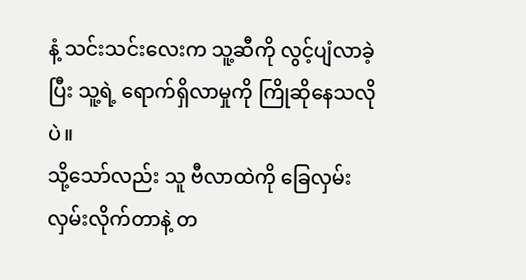နံ့ သင်းသင်းလေးက သူ့ဆီကို လွင့်ပျံလာခဲ့ပြီး သူ့ရဲ့ ရောက်ရှိလာမှုကို ကြိုဆိုနေသလိုပဲ။
သို့သော်လည်း သူ ဗီလာထဲကို ခြေလှမ်းလှမ်းလိုက်တာနဲ့ တ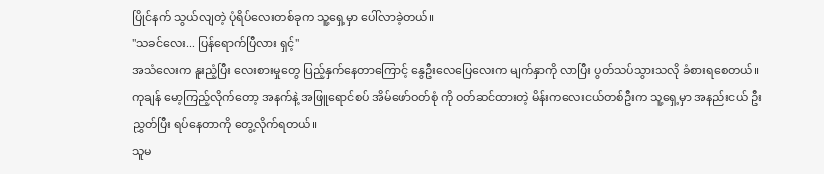ပြိုင်နက် သွယ်လျတဲ့ ပုံရိပ်လေးတစ်ခုက သူ့ရှေ့မှာ ပေါ်လာခဲ့တယ်။
"သခင်လေး... ပြန်ရောက်ပြီလား ရှင့်"
အသံလေးက နူးညံ့ပြီး လေးစားမှုတွေ ပြည့်နှက်နေတာကြောင့် နွေဦးလေပြေလေးက မျက်နှာကို လာပြီး ပွတ်သပ်သွားသလို ခံစားရစေတယ်။
ကုချန် မော့ကြည့်လိုက်တော့ အနက်နဲ့ အဖြူရောင်စပ် အိမ်ဖော်ဝတ်စုံ ကို ဝတ်ဆင်ထားတဲ့ မိန်းကလေးငယ်တစ်ဦးက သူ့ရှေ့မှာ အနည်းငယ် ဦးညွှတ်ပြီး ရပ်နေတာကို တွေ့လိုက်ရတယ်။
သူမ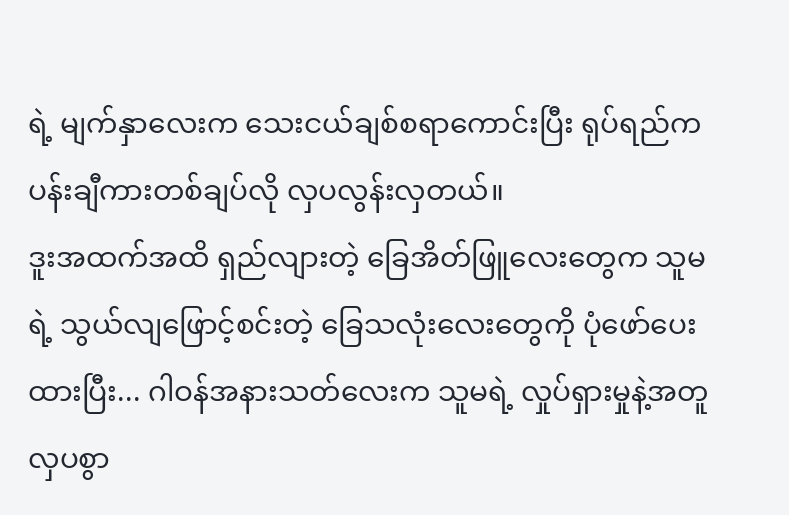ရဲ့ မျက်နှာလေးက သေးငယ်ချစ်စရာကောင်းပြီး ရုပ်ရည်က ပန်းချီကားတစ်ချပ်လို လှပလွန်းလှတယ်။
ဒူးအထက်အထိ ရှည်လျားတဲ့ ခြေအိတ်ဖြူလေးတွေက သူမရဲ့ သွယ်လျဖြောင့်စင်းတဲ့ ခြေသလုံးလေးတွေကို ပုံဖော်ပေးထားပြီး... ဂါဝန်အနားသတ်လေးက သူမရဲ့ လှုပ်ရှားမှုနဲ့အတူ လှပစွာ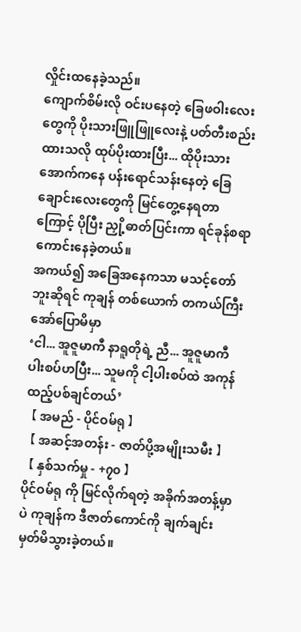လှိုင်းထနေခဲ့သည်။
ကျောက်စိမ်းလို ဝင်းပနေတဲ့ ခြေဖဝါးလေးတွေကို ပိုးသားဖြူဖြူလေးနဲ့ ပတ်တီးစည်းထားသလို ထုပ်ပိုးထားပြီး... ထိုပိုးသားအောက်ကနေ ပန်းရောင်သန်းနေတဲ့ ခြေချောင်းလေးတွေကို မြင်တွေ့နေရတာကြောင့် ပိုပြီး ညှို့ဓာတ်ပြင်းကာ ရင်ခုန်စရာ ကောင်းနေခဲ့တယ်။
အကယ်၍ အခြေအနေကသာ မသင့်တော်ဘူးဆိုရင် ကုချန် တစ်ယောက် တကယ်ကြီး အော်ပြောမိမှာ
‘ငါ... အူဇူမာကီ နာရူတိုရဲ့ ညီ... အူဇူမာကီ ပါးစပ်ဟပြီး... သူမကို ငါ့ပါးစပ်ထဲ အကုန် ထည့်ပစ်ချင်တယ်’
【 အမည် - ပိုင်ဝမ်ရု 】
【 အဆင့်အတန်း - ဇာတ်ပို့အမျိုးသမီး 】
【 နှစ်သက်မှု - +၇၀ 】
ပိုင်ဝမ်ရု ကို မြင်လိုက်ရတဲ့ အခိုက်အတန့်မှာပဲ ကုချန်က ဒီဇာတ်ကောင်ကို ချက်ချင်း မှတ်မိသွားခဲ့တယ်။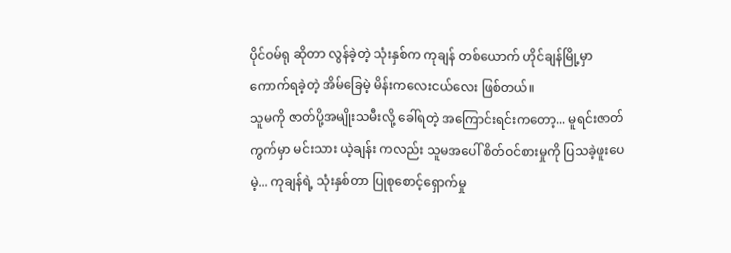ပိုင်ဝမ်ရု ဆိုတာ လွန်ခဲ့တဲ့ သုံးနှစ်က ကုချန် တစ်ယောက် ဟိုင်ချန်မြို့မှာ ကောက်ရခဲ့တဲ့ အိမ်ခြေမဲ့ မိန်းကလေးငယ်လေး ဖြစ်တယ်။
သူမကို ဇာတ်ပို့အမျိုးသမီးလို့ ခေါ်ရတဲ့ အကြောင်းရင်းကတော့... မူရင်းဇာတ်ကွက်မှာ မင်းသား ယဲ့ချန်း ကလည်း သူမအပေါ် စိတ်ဝင်စားမှုကို ပြသခဲ့ဖူးပေမဲ့... ကုချန်ရဲ့ သုံးနှစ်တာ ပြုစုစောင့်ရှောက်မှု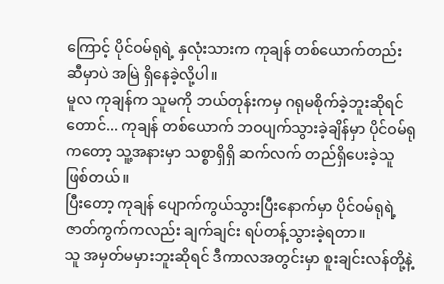ကြောင့် ပိုင်ဝမ်ရုရဲ့ နှလုံးသားက ကုချန် တစ်ယောက်တည်း ဆီမှာပဲ အမြဲ ရှိနေခဲ့လို့ပါ။
မူလ ကုချန်က သူမကို ဘယ်တုန်းကမှ ဂရုမစိုက်ခဲ့ဘူးဆိုရင်တောင်... ကုချန် တစ်ယောက် ဘဝပျက်သွားခဲ့ချိန်မှာ ပိုင်ဝမ်ရု ကတော့ သူ့အနားမှာ သစ္စာရှိရှိ ဆက်လက် တည်ရှိပေးခဲ့သူ ဖြစ်တယ်။
ပြီးတော့ ကုချန် ပျောက်ကွယ်သွားပြီးနောက်မှာ ပိုင်ဝမ်ရုရဲ့ ဇာတ်ကွက်ကလည်း ချက်ချင်း ရပ်တန့်သွားခဲ့ရတာ။
သူ အမှတ်မမှားဘူးဆိုရင် ဒီကာလအတွင်းမှာ စူးချင်းလန်တို့နဲ့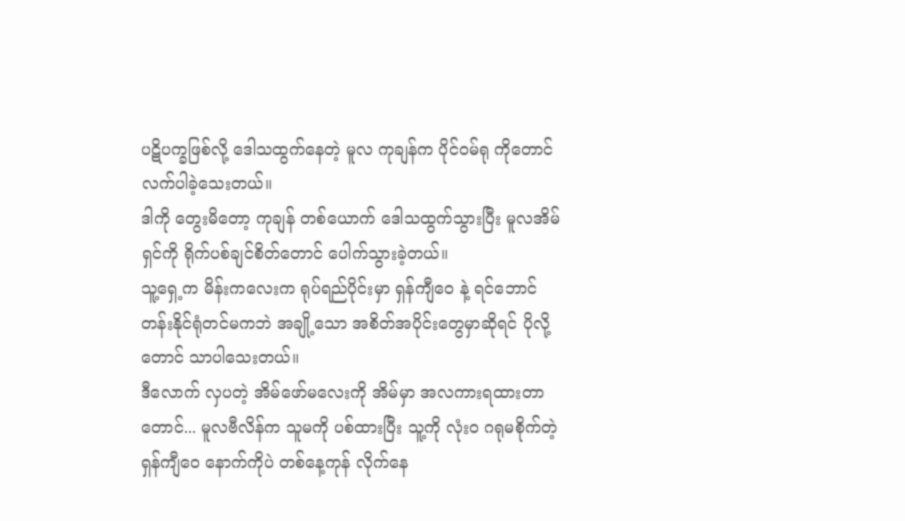ပဋိပက္ခဖြစ်လို့ ဒေါသထွက်နေတဲ့ မူလ ကုချန်က ပိုင်ဝမ်ရု ကိုတောင် လက်ပါခဲ့သေးတယ်။
ဒါကို တွေးမိတော့ ကုချန် တစ်ယောက် ဒေါသထွက်သွားပြီး မူလအိမ်ရှင်ကို ရိုက်ပစ်ချင်စိတ်တောင် ပေါက်သွားခဲ့တယ်။
သူ့ရှေ့က မိန်းကလေးက ရုပ်ရည်ပိုင်းမှာ ရှန်ကျီဝေ နဲ့ ရင်ဘောင်တန်းနိုင်ရုံတင်မကဘဲ အချို့သော အစိတ်အပိုင်းတွေမှာဆိုရင် ပိုလို့တောင် သာပါသေးတယ်။
ဒီလောက် လှပတဲ့ အိမ်ဖော်မလေးကို အိမ်မှာ အလကားရထားတာတောင်... မူလဗီလိန်က သူမကို ပစ်ထားပြီး သူ့ကို လုံးဝ ဂရုမစိုက်တဲ့ ရှန်ကျီဝေ နောက်ကိုပဲ တစ်နေ့ကုန် လိုက်နေ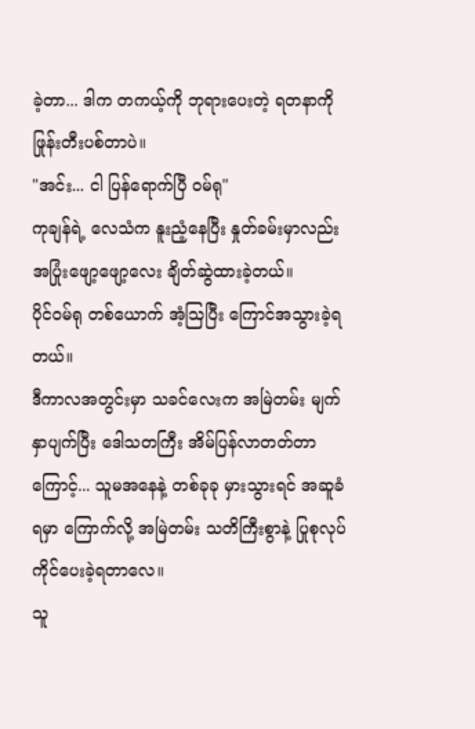ခဲ့တာ... ဒါက တကယ့်ကို ဘုရားပေးတဲ့ ရတနာကို ဖြုန်းတီးပစ်တာပဲ။
"အင်း... ငါ ပြန်ရောက်ပြီ ဝမ်ရု"
ကုချန်ရဲ့ လေသံက နူးညံ့နေပြီး နှုတ်ခမ်းမှာလည်း အပြုံးဖျော့ဖျော့လေး ချိတ်ဆွဲထားခဲ့တယ်။
ပိုင်ဝမ်ရု တစ်ယောက် အံ့ဩပြီး ကြောင်အသွားခဲ့ရတယ်။
ဒီကာလအတွင်းမှာ သခင်လေးက အမြဲတမ်း မျက်နှာပျက်ပြီး ဒေါသတကြီး အိမ်ပြန်လာတတ်တာကြောင့်... သူမအနေနဲ့ တစ်ခုခု မှားသွားရင် အဆူခံရမှာ ကြောက်လို့ အမြဲတမ်း သတိကြီးစွာနဲ့ ပြုစုလုပ်ကိုင်ပေးခဲ့ရတာလေ။
သူ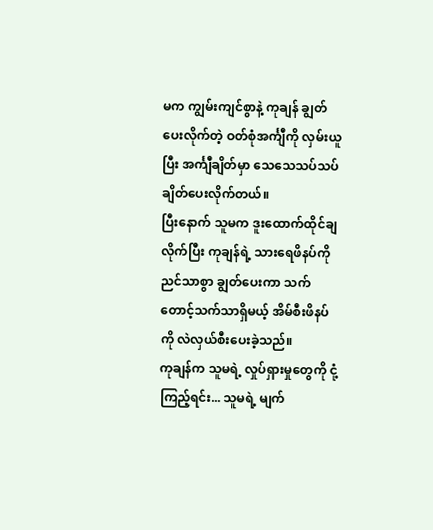မက ကျွမ်းကျင်စွာနဲ့ ကုချန် ချွတ်ပေးလိုက်တဲ့ ဝတ်စုံအင်္ကျီကို လှမ်းယူပြီး အင်္ကျီချိတ်မှာ သေသေသပ်သပ် ချိတ်ပေးလိုက်တယ်။
ပြီးနောက် သူမက ဒူးထောက်ထိုင်ချလိုက်ပြီး ကုချန်ရဲ့ သားရေဖိနပ်ကို ညင်သာစွာ ချွတ်ပေးကာ သက်တောင့်သက်သာရှိမယ့် အိမ်စီးဖိနပ်ကို လဲလှယ်စီးပေးခဲ့သည်။
ကုချန်က သူမရဲ့ လှုပ်ရှားမှုတွေကို ငုံ့ကြည့်ရင်း... သူမရဲ့ မျက်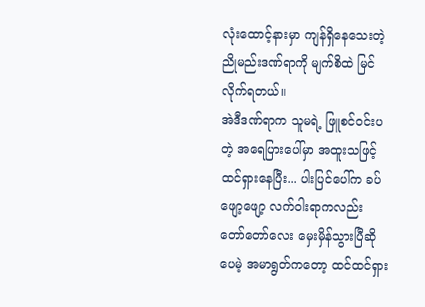လုံးထောင့်နားမှာ ကျန်ရှိနေသေးတဲ့ ညိုမည်းဒဏ်ရာကို မျက်စိထဲ မြင်လိုက်ရတယ်။
အဲဒီဒဏ်ရာက သူမရဲ့ ဖြူစင်ဝင်းပတဲ့ အရေပြားပေါ်မှာ အထူးသဖြင့် ထင်ရှားနေပြီး... ပါးပြင်ပေါ်က ခပ်ဖျော့ဖျော့ လက်ဝါးရာကလည်း တော်တော်လေး မှေးမှိန်သွားပြီဆိုပေမဲ့ အမာရွတ်ကတော့ ထင်ထင်ရှား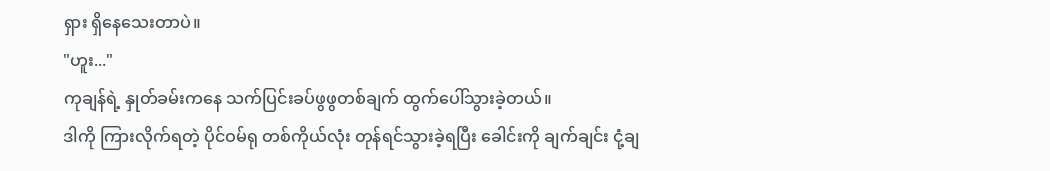ရှား ရှိနေသေးတာပဲ။
"ဟူး..."
ကုချန်ရဲ့ နှုတ်ခမ်းကနေ သက်ပြင်းခပ်ဖွဖွတစ်ချက် ထွက်ပေါ်သွားခဲ့တယ်။
ဒါကို ကြားလိုက်ရတဲ့ ပိုင်ဝမ်ရု တစ်ကိုယ်လုံး တုန်ရင်သွားခဲ့ရပြီး ခေါင်းကို ချက်ချင်း ငုံ့ချ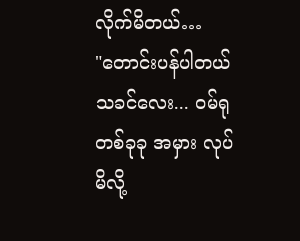လိုက်မိတယ်…
"တောင်းပန်ပါတယ် သခင်လေး... ဝမ်ရု တစ်ခုခု အမှား လုပ်မိလို့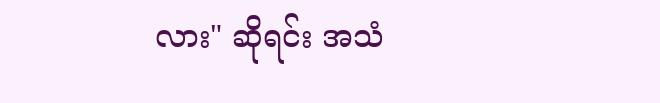လား" ဆိုရင်း အသံ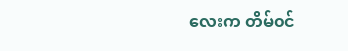လေးက တိမ်၀င်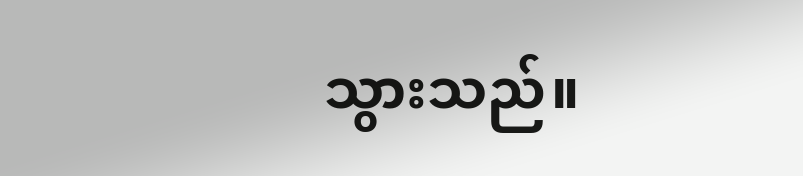သွားသည်။